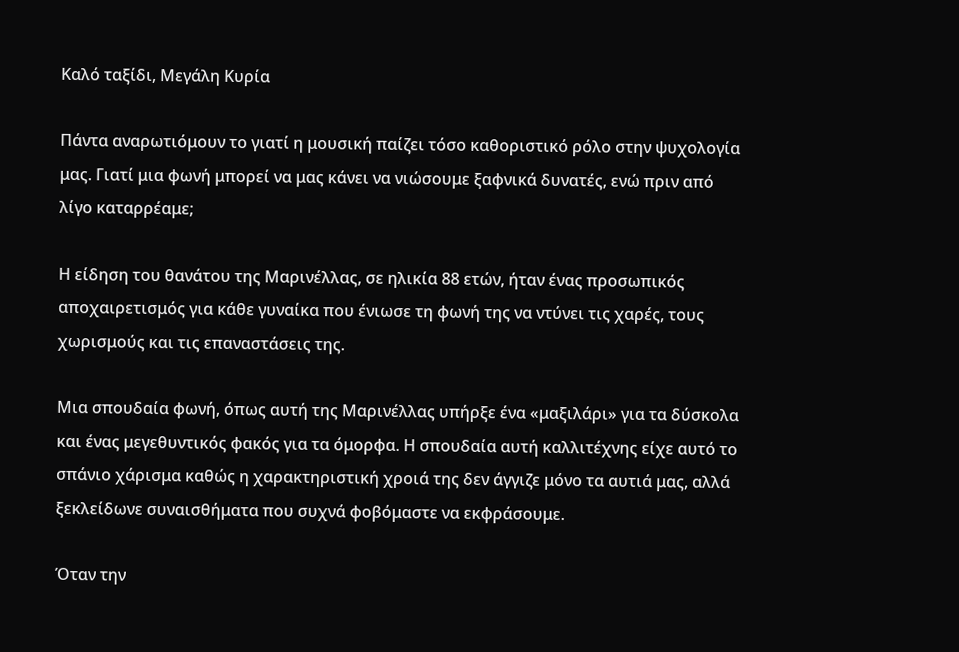Καλό ταξίδι, Μεγάλη Κυρία

Πάντα αναρωτιόμουν το γιατί η μουσική παίζει τόσο καθοριστικό ρόλο στην ψυχολογία μας. Γιατί μια φωνή μπορεί να μας κάνει να νιώσουμε ξαφνικά δυνατές, ενώ πριν από λίγο καταρρέαμε;

Η είδηση του θανάτου της Μαρινέλλας, σε ηλικία 88 ετών, ήταν ένας προσωπικός αποχαιρετισμός για κάθε γυναίκα που ένιωσε τη φωνή της να ντύνει τις χαρές, τους χωρισμούς και τις επαναστάσεις της.

Μια σπουδαία φωνή, όπως αυτή της Μαρινέλλας υπήρξε ένα «μαξιλάρι» για τα δύσκολα και ένας μεγεθυντικός φακός για τα όμορφα. Η σπουδαία αυτή καλλιτέχνης είχε αυτό το σπάνιο χάρισμα καθώς η χαρακτηριστική χροιά της δεν άγγιζε μόνο τα αυτιά μας, αλλά ξεκλείδωνε συναισθήματα που συχνά φοβόμαστε να εκφράσουμε.

Όταν την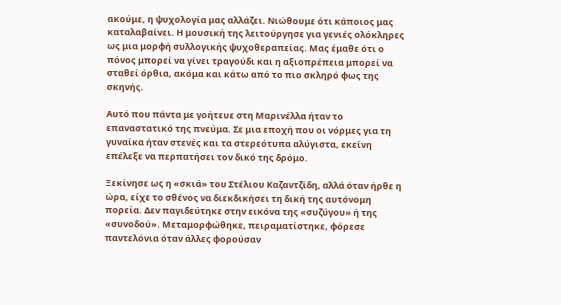ακούμε, η ψυχολογία μας αλλάζει. Νιώθουμε ότι κάποιος μας καταλαβαίνει. Η μουσική της λειτούργησε για γενιές ολόκληρες ως μια μορφή συλλογικής ψυχοθεραπείας. Μας έμαθε ότι ο πόνος μπορεί να γίνει τραγούδι και η αξιοπρέπεια μπορεί να σταθεί όρθια, ακόμα και κάτω από το πιο σκληρό φως της σκηνής.

Αυτό που πάντα με γοήτευε στη Μαρινέλλα ήταν το επαναστατικό της πνεύμα. Σε μια εποχή που οι νόρμες για τη γυναίκα ήταν στενές και τα στερεότυπα αλύγιστα, εκείνη επέλεξε να περπατήσει τον δικό της δρόμο.

Ξεκίνησε ως η «σκιά» του Στέλιου Καζαντζίδη, αλλά όταν ήρθε η ώρα, είχε το σθένος να διεκδικήσει τη δική της αυτόνομη πορεία. Δεν παγιδεύτηκε στην εικόνα της «συζύγου» ή της «συνοδού». Μεταμορφώθηκε, πειραματίστηκε, φόρεσε παντελόνια όταν άλλες φορούσαν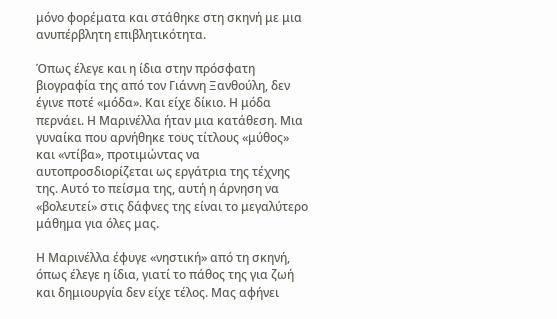μόνο φορέματα και στάθηκε στη σκηνή με μια ανυπέρβλητη επιβλητικότητα.

Όπως έλεγε και η ίδια στην πρόσφατη βιογραφία της από τον Γιάννη Ξανθούλη, δεν έγινε ποτέ «μόδα». Και είχε δίκιο. Η μόδα περνάει. Η Μαρινέλλα ήταν μια κατάθεση. Μια γυναίκα που αρνήθηκε τους τίτλους «μύθος» και «ντίβα», προτιμώντας να αυτοπροσδιορίζεται ως εργάτρια της τέχνης της. Αυτό το πείσμα της, αυτή η άρνηση να «βολευτεί» στις δάφνες της είναι το μεγαλύτερο μάθημα για όλες μας.

Η Μαρινέλλα έφυγε «νηστική» από τη σκηνή, όπως έλεγε η ίδια, γιατί το πάθος της για ζωή και δημιουργία δεν είχε τέλος. Μας αφήνει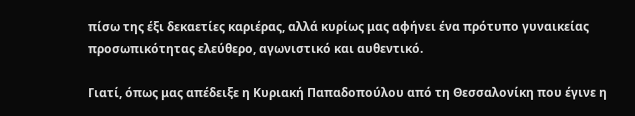πίσω της έξι δεκαετίες καριέρας, αλλά κυρίως μας αφήνει ένα πρότυπο γυναικείας προσωπικότητας ελεύθερο, αγωνιστικό και αυθεντικό.

Γιατί, όπως μας απέδειξε η Κυριακή Παπαδοπούλου από τη Θεσσαλονίκη που έγινε η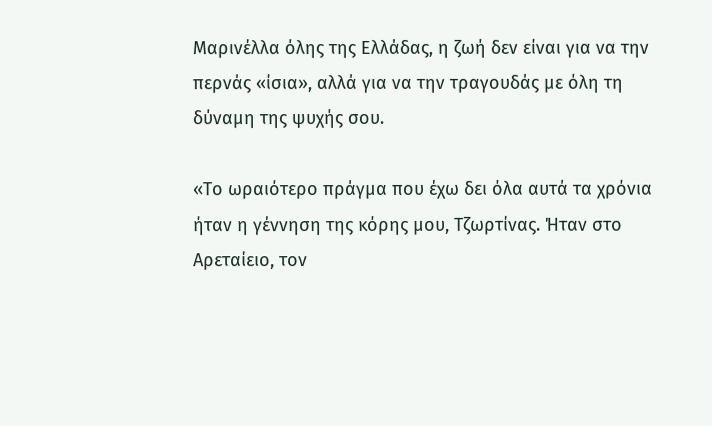Μαρινέλλα όλης της Ελλάδας, η ζωή δεν είναι για να την περνάς «ίσια», αλλά για να την τραγουδάς με όλη τη δύναμη της ψυχής σου.

«Το ωραιότερο πράγμα που έχω δει όλα αυτά τα χρόνια ήταν η γέννηση της κόρης μου, Τζωρτίνας. Ήταν στο Αρεταίειο, τον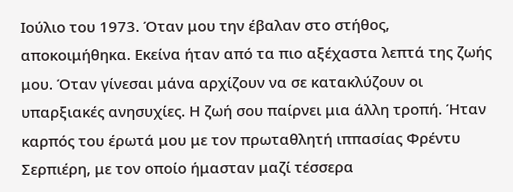Ιούλιο του 1973. Όταν μου την έβαλαν στο στήθος, αποκοιμήθηκα. Εκείνα ήταν από τα πιο αξέχαστα λεπτά της ζωής μου. Όταν γίνεσαι μάνα αρχίζουν να σε κατακλύζουν οι υπαρξιακές ανησυχίες. Η ζωή σου παίρνει μια άλλη τροπή. Ήταν καρπός του έρωτά μου με τον πρωταθλητή ιππασίας Φρέντυ Σερπιέρη, με τον οποίο ήμασταν μαζί τέσσερα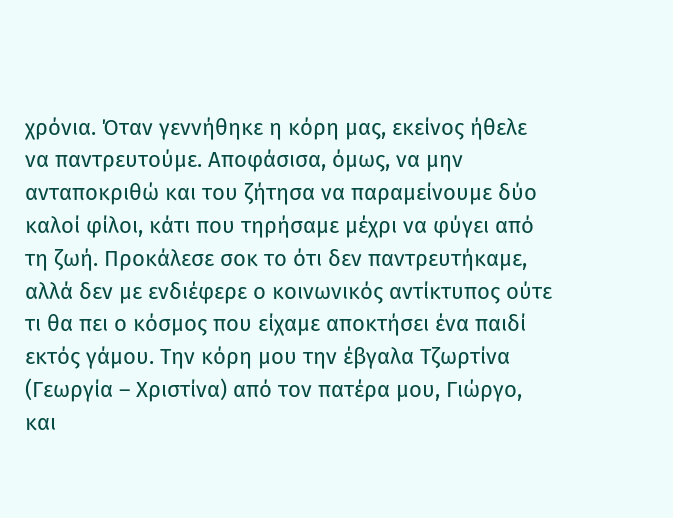χρόνια. Όταν γεννήθηκε η κόρη μας, εκείνος ήθελε να παντρευτούμε. Αποφάσισα, όμως, να μην ανταποκριθώ και του ζήτησα να παραμείνουμε δύο καλοί φίλοι, κάτι που τηρήσαμε μέχρι να φύγει από τη ζωή. Προκάλεσε σοκ το ότι δεν παντρευτήκαμε, αλλά δεν με ενδιέφερε ο κοινωνικός αντίκτυπος ούτε τι θα πει ο κόσμος που είχαμε αποκτήσει ένα παιδί εκτός γάμου. Την κόρη μου την έβγαλα Τζωρτίνα (Γεωργία – Χριστίνα) από τον πατέρα μου, Γιώργο, και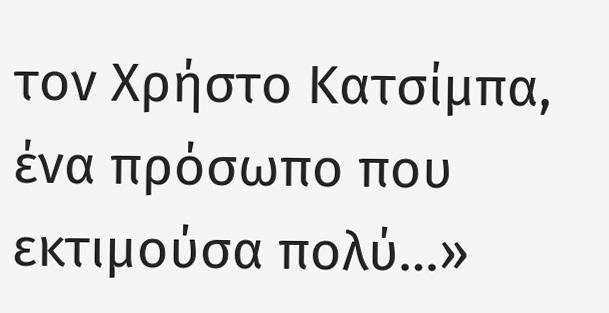τον Χρήστο Κατσίμπα, ένα πρόσωπο που εκτιμούσα πολύ…»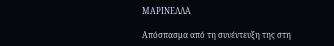ΜΑΡΙΝΕΛΛΑ

Απόσπασμα από τη συνέντευξη της στη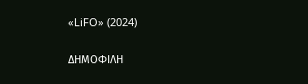«LiFO» (2024)

ΔΗΜΟΦΙΛΗ